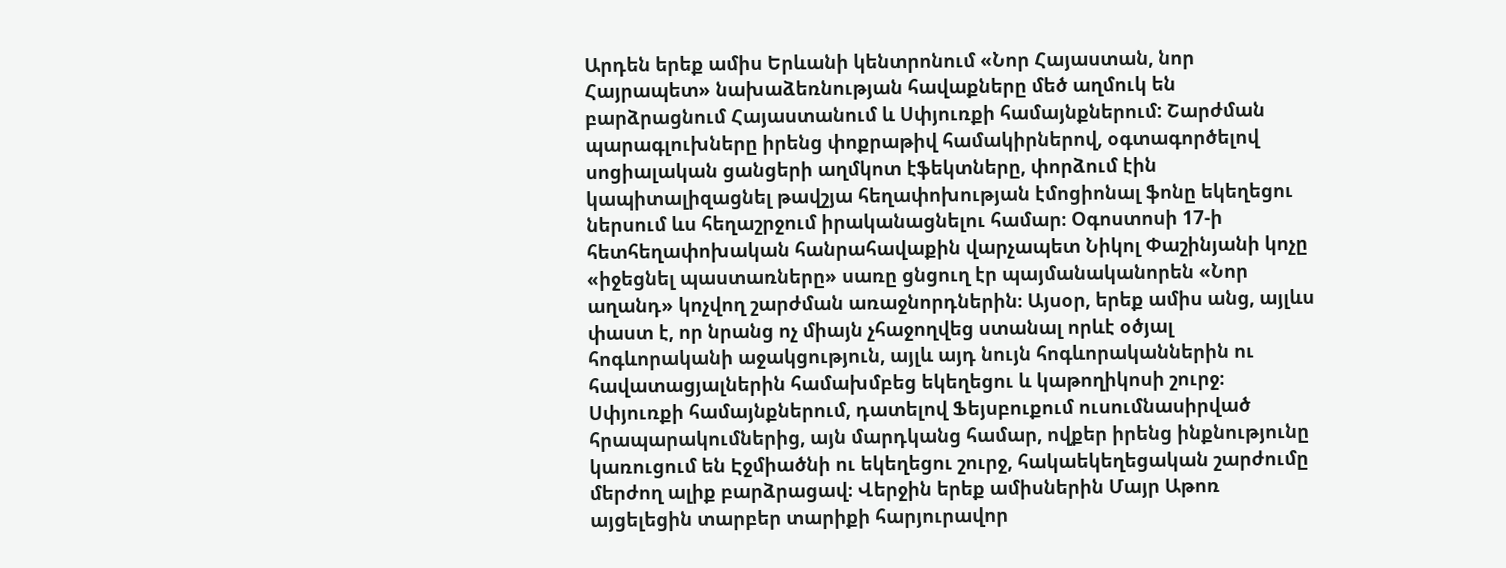Արդեն երեք ամիս Երևանի կենտրոնում «Նոր Հայաստան, նոր Հայրապետ» նախաձեռնության հավաքները մեծ աղմուկ են բարձրացնում Հայաստանում և Սփյուռքի համայնքներում: Շարժման պարագլուխները իրենց փոքրաթիվ համակիրներով, օգտագործելով սոցիալական ցանցերի աղմկոտ էֆեկտները, փորձում էին կապիտալիզացնել թավշյա հեղափոխության էմոցիոնալ ֆոնը եկեղեցու ներսում ևս հեղաշրջում իրականացնելու համար։ Օգոստոսի 17-ի հետհեղափոխական հանրահավաքին վարչապետ Նիկոլ Փաշինյանի կոչը «իջեցնել պաստառները» սառը ցնցուղ էր պայմանականորեն «Նոր աղանդ» կոչվող շարժման առաջնորդներին։ Այսօր, երեք ամիս անց, այլևս փաստ է, որ նրանց ոչ միայն չհաջողվեց ստանալ որևէ օծյալ հոգևորականի աջակցություն, այլև այդ նույն հոգևորականներին ու հավատացյալներին համախմբեց եկեղեցու և կաթողիկոսի շուրջ։
Սփյուռքի համայնքներում, դատելով Ֆեյսբուքում ուսումնասիրված հրապարակումներից, այն մարդկանց համար, ովքեր իրենց ինքնությունը կառուցում են Էջմիածնի ու եկեղեցու շուրջ, հակաեկեղեցական շարժումը մերժող ալիք բարձրացավ։ Վերջին երեք ամիսներին Մայր Աթոռ այցելեցին տարբեր տարիքի հարյուրավոր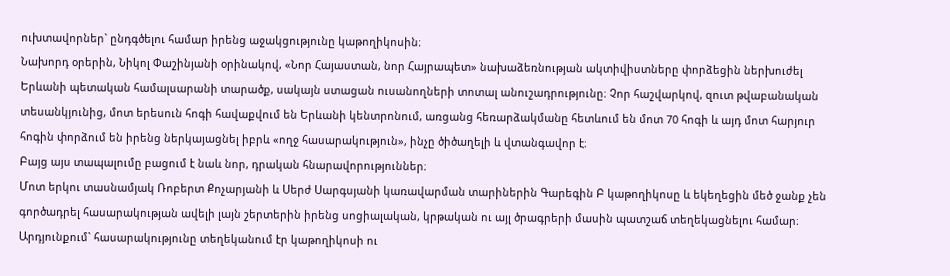ուխտավորներ` ընդգծելու համար իրենց աջակցությունը կաթողիկոսին։
Նախորդ օրերին, Նիկոլ Փաշինյանի օրինակով, «Նոր Հայաստան, նոր Հայրապետ» նախաձեռնության ակտիվիստները փորձեցին ներխուժել Երևանի պետական համալսարանի տարածք, սակայն ստացան ուսանողների տոտալ անուշադրությունը։ Չոր հաշվարկով, զուտ թվաբանական տեսանկյունից, մոտ երեսուն հոգի հավաքվում են Երևանի կենտրոնում, առցանց հեռարձակմանը հետևում են մոտ 70 հոգի և այդ մոտ հարյուր հոգին փորձում են իրենց ներկայացնել իբրև «ողջ հասարակություն», ինչը ծիծաղելի և վտանգավոր է։
Բայց այս տապալումը բացում է նաև նոր, դրական հնարավորություններ։
Մոտ երկու տասնամյակ Ռոբերտ Քոչարյանի և Սերժ Սարգսյանի կառավարման տարիներին Գարեգին Բ կաթողիկոսը և եկեղեցին մեծ ջանք չեն գործադրել հասարակության ավելի լայն շերտերին իրենց սոցիալական, կրթական ու այլ ծրագրերի մասին պատշաճ տեղեկացնելու համար։ Արդյունքում` հասարակությունը տեղեկանում էր կաթողիկոսի ու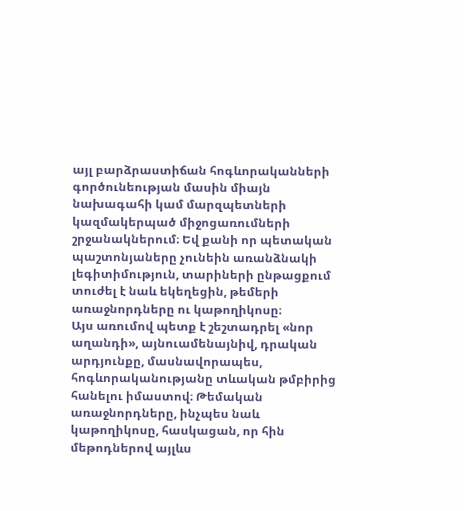այլ բարձրաստիճան հոգևորականների գործունեության մասին միայն նախագահի կամ մարզպետների կազմակերպած միջոցառումների շրջանակներում։ Եվ քանի որ պետական պաշտոնյաները չունեին առանձնակի լեգիտիմություն, տարիների ընթացքում տուժել է նաև եկեղեցին, թեմերի առաջնորդները ու կաթողիկոսը։
Այս առումով պետք է շեշտադրել «նոր աղանդի», այնուամենայնիվ, դրական արդյունքը, մասնավորապես, հոգևորականությանը տևական թմբիրից հանելու իմաստով։ Թեմական առաջնորդները, ինչպես նաև կաթողիկոսը, հասկացան, որ հին մեթոդներով այլևս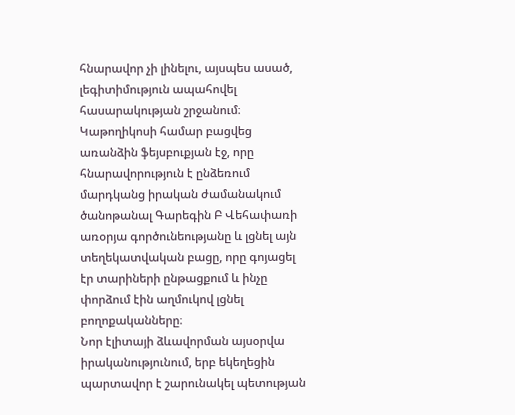հնարավոր չի լինելու, այսպես ասած, լեգիտիմություն ապահովել հասարակության շրջանում։ Կաթողիկոսի համար բացվեց առանձին ֆեյսբուքյան էջ, որը հնարավորություն է ընձեռում մարդկանց իրական ժամանակում ծանոթանալ Գարեգին Բ Վեհափառի առօրյա գործունեությանը և լցնել այն տեղեկատվական բացը, որը գոյացել էր տարիների ընթացքում և ինչը փորձում էին աղմուկով լցնել բողոքականները։
Նոր էլիտայի ձևավորման այսօրվա իրականությունում, երբ եկեղեցին պարտավոր է շարունակել պետության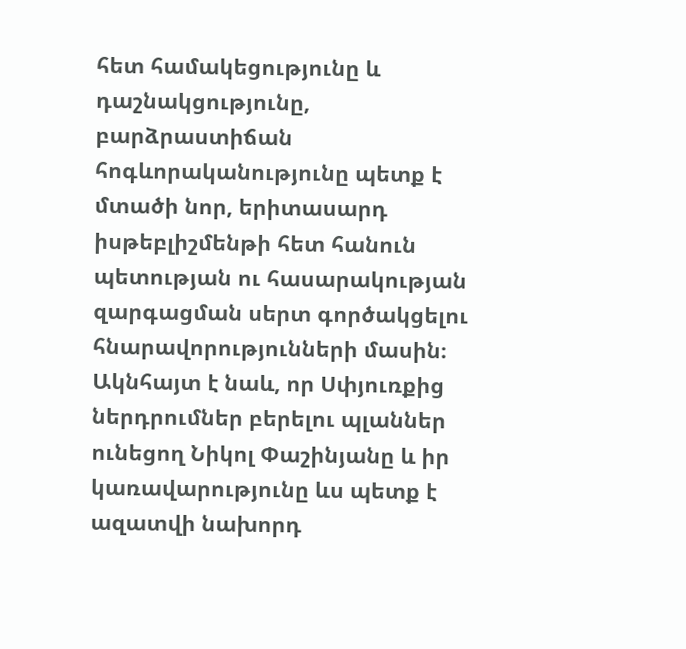հետ համակեցությունը և դաշնակցությունը, բարձրաստիճան հոգևորականությունը պետք է մտածի նոր, երիտասարդ իսթեբլիշմենթի հետ հանուն պետության ու հասարակության զարգացման սերտ գործակցելու հնարավորությունների մասին։ Ակնհայտ է նաև, որ Սփյուռքից ներդրումներ բերելու պլաններ ունեցող Նիկոլ Փաշինյանը և իր կառավարությունը ևս պետք է ազատվի նախորդ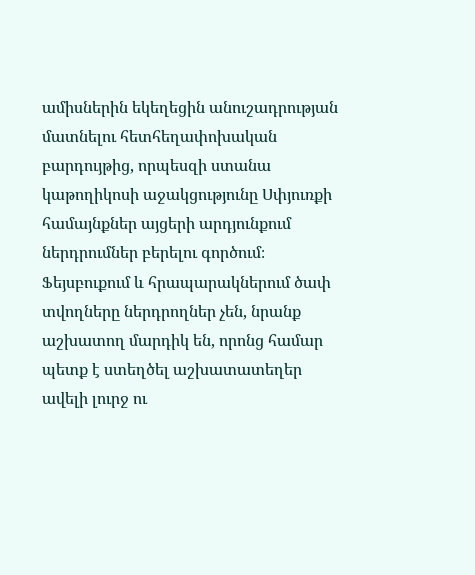ամիսներին եկեղեցին անուշադրության մատնելու հետհեղափոխական բարդույթից, որպեսզի ստանա կաթողիկոսի աջակցությունը Սփյուռքի համայնքներ այցերի արդյունքում ներդրումներ բերելու գործում։ Ֆեյսբուքում և հրապարակներում ծափ տվողները ներդրողներ չեն, նրանք աշխատող մարդիկ են, որոնց համար պետք է ստեղծել աշխատատեղեր ավելի լուրջ ու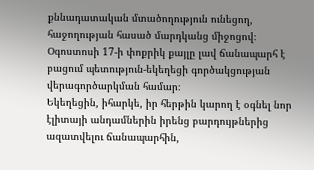քննադատական մտածողություն ունեցող, հաջողության հասած մարդկանց միջոցով։ Օգոստոսի 17-ի փոքրիկ քայլը լավ ճանապարհ է բացում պետություն-եկեղեցի գործակցության վերագործարկման համար։
Եկեղեցին, իհարկե, իր հերթին կարող է օգնել նոր էլիտայի անդամներին իրենց բարդույթներից ազատվելու ճանապարհին,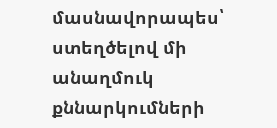մասնավորապես՝ ստեղծելով մի անաղմուկ քննարկումների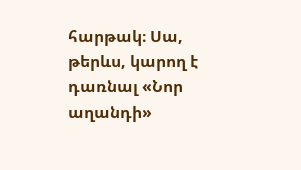հարթակ։ Սա, թերևս, կարող է դառնալ «Նոր աղանդի»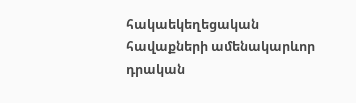հակաեկեղեցական հավաքների ամենակարևոր դրական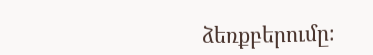ձեռքբերումը։